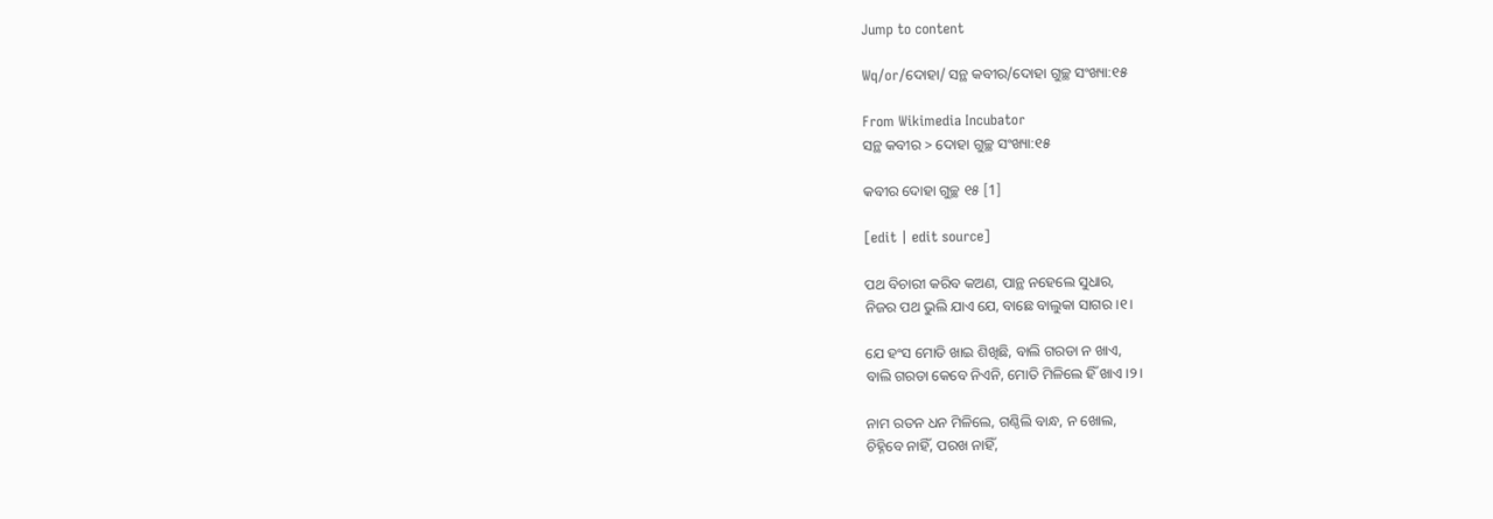Jump to content

Wq/or/ଦୋହା/ ସନ୍ଥ କବୀର/ଦୋହା ଗୁଚ୍ଛ ସଂଖ୍ୟା:୧୫

From Wikimedia Incubator
ସନ୍ଥ କବୀର > ଦୋହା ଗୁଚ୍ଛ ସଂଖ୍ୟା:୧୫

କବୀର ଦୋହା ଗୁଚ୍ଛ ୧୫ [1]

[edit | edit source]

ପଥ ବିଚାରୀ କରିବ କଅଣ, ପାନ୍ଥ ନହେଲେ ସୁଧାର,
ନିଜର ପଥ ଭୁଲି ଯାଏ ଯେ, ବାଛେ ବାଲୁକା ସାଗର ।୧।

ଯେ ହଂସ ମୋତି ଖାଇ ଶିଖିଛି, ବାଲି ଗରଡା ନ ଖାଏ,
ବାଲି ଗରଡା କେବେ ନିଏନି, ମୋତି ମିଳିଲେ ହିଁ ଖାଏ ।୨।

ନାମ ରତନ ଧନ ମିଳିଲେ, ଗଣ୍ଠିଲି ବାନ୍ଧ, ନ ଖୋଲ,
ଚିହ୍ନିବେ ନାହିଁ, ପରଖ ନାହିଁ,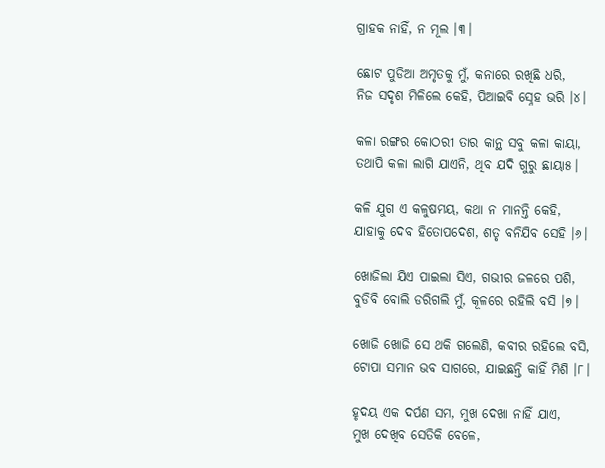ଗ୍ରାହକ ନାହିଁ, ନ ମୂଲ ।୩।

ଛୋଟ ପୁଡିଆ ଅମୃତକୁ ମୁଁ, କନାରେ ରଖିଛି ଧରି,
ନିଜ ସଦୃଶ ମିଳିଲେ କେହି, ପିଆଇବି ସ୍ନେହ ଭରି ।୪।

କଳା ରଙ୍ଗର କୋଠରୀ ତାର କାନ୍ଥ ସବୁ କଳା କାୟା,
ତଥାପି କଳା ଲାଗି ଯାଏନି, ଥିବ ଯଦି ଗୁରୁ ଛାୟା୫।

କଳି ଯୁଗ ଏ କଳୁଷମୟ, କଥା ନ ମାନନ୍ତି କେହି,
ଯାହାକୁ ଦେବ ହିତୋପଦେଶ, ଶତୃ ବନିଯିବ ସେହି ।୬।

ଖୋଜିଲା ଯିଏ ପାଇଲା ସିଏ, ଗଭୀର ଜଳରେ ପଶି,
ବୁଡିବି ବୋଲି ଡରିଗଲି ମୁଁ, କୂଳରେ ରହିଲି ବସି ।୭।

ଖୋଜି ଖୋଜି ସେ ଥକି ଗଲେଣି, କବୀର ରହିଲେ ବସି,
ଟୋପା ସମାନ ଭବ ସାଗରେ, ଯାଇଛନ୍ତି କାହିଁ ମିଶି ।୮।

ହୃଦୟ ଏକ ଦର୍ପଣ ସମ, ମୁଖ ଦେଖା ନାହିଁ ଯାଏ,
ମୁଖ ଦେଖିବ ସେତିକି ବେଳେ,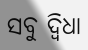ସବୁ ଦ୍ଵିଧା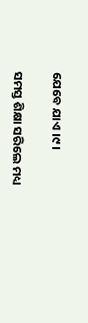ଯେବେ ଯାଏ ।୯।

ସମସ୍ତ ଶିକ୍ଷା ସରିଲେ ମଧ୍ୟ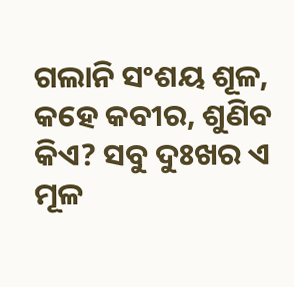ଗଲାନି ସଂଶୟ ଶୂଳ,
କହେ କବୀର, ଶୁଣିବ କିଏ? ସବୁ ଦୁଃଖର ଏ ମୂଳ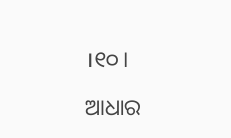।୧୦।

ଆଧାର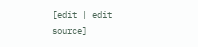[edit | edit source]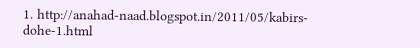1. http://anahad-naad.blogspot.in/2011/05/kabirs-dohe-1.html